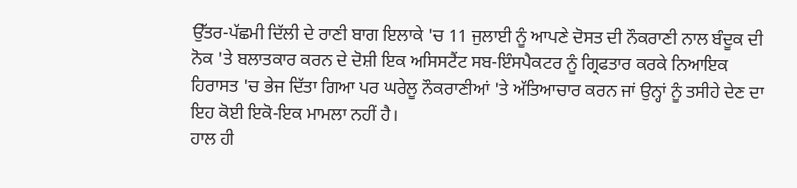ਉੱਤਰ-ਪੱਛਮੀ ਦਿੱਲੀ ਦੇ ਰਾਣੀ ਬਾਗ ਇਲਾਕੇ 'ਚ 11 ਜੁਲਾਈ ਨੂੰ ਆਪਣੇ ਦੋਸਤ ਦੀ ਨੌਕਰਾਣੀ ਨਾਲ ਬੰਦੂਕ ਦੀ ਨੋਕ 'ਤੇ ਬਲਾਤਕਾਰ ਕਰਨ ਦੇ ਦੋਸ਼ੀ ਇਕ ਅਸਿਸਟੈਂਟ ਸਬ-ਇੰਸਪੈਕਟਰ ਨੂੰ ਗ੍ਰਿਫਤਾਰ ਕਰਕੇ ਨਿਆਇਕ ਹਿਰਾਸਤ 'ਚ ਭੇਜ ਦਿੱਤਾ ਗਿਆ ਪਰ ਘਰੇਲੂ ਨੌਕਰਾਣੀਆਂ 'ਤੇ ਅੱਤਿਆਚਾਰ ਕਰਨ ਜਾਂ ਉਨ੍ਹਾਂ ਨੂੰ ਤਸੀਹੇ ਦੇਣ ਦਾ ਇਹ ਕੋਈ ਇਕੋ-ਇਕ ਮਾਮਲਾ ਨਹੀਂ ਹੈ।
ਹਾਲ ਹੀ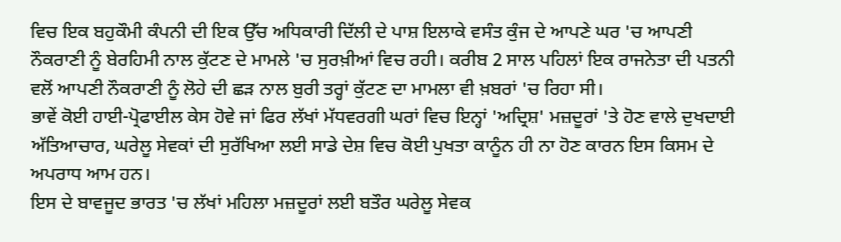ਵਿਚ ਇਕ ਬਹੁਕੌਮੀ ਕੰਪਨੀ ਦੀ ਇਕ ਉੱਚ ਅਧਿਕਾਰੀ ਦਿੱਲੀ ਦੇ ਪਾਸ਼ ਇਲਾਕੇ ਵਸੰਤ ਕੁੰਜ ਦੇ ਆਪਣੇ ਘਰ 'ਚ ਆਪਣੀ ਨੌਕਰਾਣੀ ਨੂੰ ਬੇਰਹਿਮੀ ਨਾਲ ਕੁੱਟਣ ਦੇ ਮਾਮਲੇ 'ਚ ਸੁਰਖ਼ੀਆਂ ਵਿਚ ਰਹੀ। ਕਰੀਬ 2 ਸਾਲ ਪਹਿਲਾਂ ਇਕ ਰਾਜਨੇਤਾ ਦੀ ਪਤਨੀ ਵਲੋਂ ਆਪਣੀ ਨੌਕਰਾਣੀ ਨੂੰ ਲੋਹੇ ਦੀ ਛੜ ਨਾਲ ਬੁਰੀ ਤਰ੍ਹਾਂ ਕੁੱਟਣ ਦਾ ਮਾਮਲਾ ਵੀ ਖ਼ਬਰਾਂ 'ਚ ਰਿਹਾ ਸੀ।
ਭਾਵੇਂ ਕੋਈ ਹਾਈ-ਪ੍ਰੋਫਾਈਲ ਕੇਸ ਹੋਵੇ ਜਾਂ ਫਿਰ ਲੱਖਾਂ ਮੱਧਵਰਗੀ ਘਰਾਂ ਵਿਚ ਇਨ੍ਹਾਂ 'ਅਦ੍ਰਿਸ਼' ਮਜ਼ਦੂਰਾਂ 'ਤੇ ਹੋਣ ਵਾਲੇ ਦੁਖਦਾਈ ਅੱਤਿਆਚਾਰ, ਘਰੇਲੂ ਸੇਵਕਾਂ ਦੀ ਸੁਰੱਖਿਆ ਲਈ ਸਾਡੇ ਦੇਸ਼ ਵਿਚ ਕੋਈ ਪੁਖਤਾ ਕਾਨੂੰਨ ਹੀ ਨਾ ਹੋਣ ਕਾਰਨ ਇਸ ਕਿਸਮ ਦੇ ਅਪਰਾਧ ਆਮ ਹਨ।
ਇਸ ਦੇ ਬਾਵਜੂਦ ਭਾਰਤ 'ਚ ਲੱਖਾਂ ਮਹਿਲਾ ਮਜ਼ਦੂਰਾਂ ਲਈ ਬਤੌਰ ਘਰੇਲੂ ਸੇਵਕ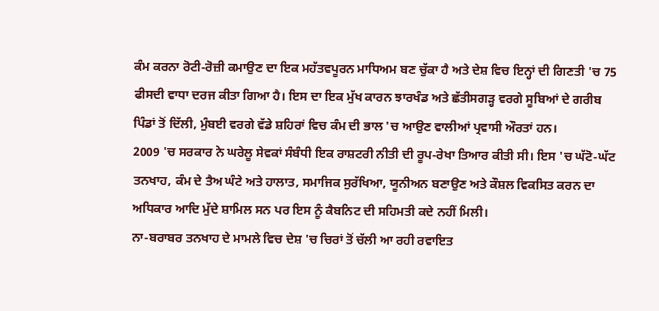ਕੰਮ ਕਰਨਾ ਰੋਟੀ-ਰੋਜ਼ੀ ਕਮਾਉਣ ਦਾ ਇਕ ਮਹੱਤਵਪੂਰਨ ਮਾਧਿਅਮ ਬਣ ਚੁੱਕਾ ਹੈ ਅਤੇ ਦੇਸ਼ ਵਿਚ ਇਨ੍ਹਾਂ ਦੀ ਗਿਣਤੀ 'ਚ 75 ਫੀਸਦੀ ਵਾਧਾ ਦਰਜ ਕੀਤਾ ਗਿਆ ਹੈ। ਇਸ ਦਾ ਇਕ ਮੁੱਖ ਕਾਰਨ ਝਾਰਖੰਡ ਅਤੇ ਛੱਤੀਸਗੜ੍ਹ ਵਰਗੇ ਸੂਬਿਆਂ ਦੇ ਗਰੀਬ ਪਿੰਡਾਂ ਤੋਂ ਦਿੱਲੀ, ਮੁੰਬਈ ਵਰਗੇ ਵੱਡੇ ਸ਼ਹਿਰਾਂ ਵਿਚ ਕੰਮ ਦੀ ਭਾਲ 'ਚ ਆਉਣ ਵਾਲੀਆਂ ਪ੍ਰਵਾਸੀ ਔਰਤਾਂ ਹਨ।
2009 'ਚ ਸਰਕਾਰ ਨੇ ਘਰੇਲੂ ਸੇਵਕਾਂ ਸੰਬੰਧੀ ਇਕ ਰਾਸ਼ਟਰੀ ਨੀਤੀ ਦੀ ਰੂਪ-ਰੇਖਾ ਤਿਆਰ ਕੀਤੀ ਸੀ। ਇਸ 'ਚ ਘੱਟੋ-ਘੱਟ ਤਨਖਾਹ, ਕੰਮ ਦੇ ਤੈਅ ਘੰਟੇ ਅਤੇ ਹਾਲਾਤ, ਸਮਾਜਿਕ ਸੁਰੱਖਿਆ, ਯੂਨੀਅਨ ਬਣਾਉਣ ਅਤੇ ਕੌਸ਼ਲ ਵਿਕਸਿਤ ਕਰਨ ਦਾ ਅਧਿਕਾਰ ਆਦਿ ਮੁੱਦੇ ਸ਼ਾਮਿਲ ਸਨ ਪਰ ਇਸ ਨੂੰ ਕੈਬਨਿਟ ਦੀ ਸਹਿਮਤੀ ਕਦੇ ਨਹੀਂ ਮਿਲੀ।
ਨਾ-ਬਰਾਬਰ ਤਨਖਾਹ ਦੇ ਮਾਮਲੇ ਵਿਚ ਦੇਸ਼ 'ਚ ਚਿਰਾਂ ਤੋਂ ਚੱਲੀ ਆ ਰਹੀ ਰਵਾਇਤ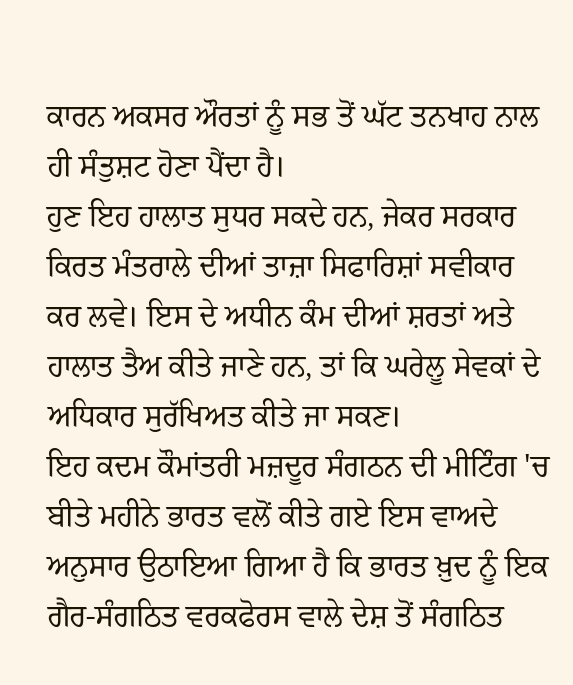ਕਾਰਨ ਅਕਸਰ ਔਰਤਾਂ ਨੂੰ ਸਭ ਤੋਂ ਘੱਟ ਤਨਖਾਹ ਨਾਲ ਹੀ ਸੰਤੁਸ਼ਟ ਹੋਣਾ ਪੈਂਦਾ ਹੈ।
ਹੁਣ ਇਹ ਹਾਲਾਤ ਸੁਧਰ ਸਕਦੇ ਹਨ, ਜੇਕਰ ਸਰਕਾਰ ਕਿਰਤ ਮੰਤਰਾਲੇ ਦੀਆਂ ਤਾਜ਼ਾ ਸਿਫਾਰਿਸ਼ਾਂ ਸਵੀਕਾਰ ਕਰ ਲਵੇ। ਇਸ ਦੇ ਅਧੀਨ ਕੰਮ ਦੀਆਂ ਸ਼ਰਤਾਂ ਅਤੇ ਹਾਲਾਤ ਤੈਅ ਕੀਤੇ ਜਾਣੇ ਹਨ, ਤਾਂ ਕਿ ਘਰੇਲੂ ਸੇਵਕਾਂ ਦੇ ਅਧਿਕਾਰ ਸੁਰੱਖਿਅਤ ਕੀਤੇ ਜਾ ਸਕਣ।
ਇਹ ਕਦਮ ਕੌਮਾਂਤਰੀ ਮਜ਼ਦੂਰ ਸੰਗਠਨ ਦੀ ਮੀਟਿੰਗ 'ਚ ਬੀਤੇ ਮਹੀਨੇ ਭਾਰਤ ਵਲੋਂ ਕੀਤੇ ਗਏ ਇਸ ਵਾਅਦੇ ਅਨੁਸਾਰ ਉਠਾਇਆ ਗਿਆ ਹੈ ਕਿ ਭਾਰਤ ਖ਼ੁਦ ਨੂੰ ਇਕ ਗੈਰ-ਸੰਗਠਿਤ ਵਰਕਫੋਰਸ ਵਾਲੇ ਦੇਸ਼ ਤੋਂ ਸੰਗਠਿਤ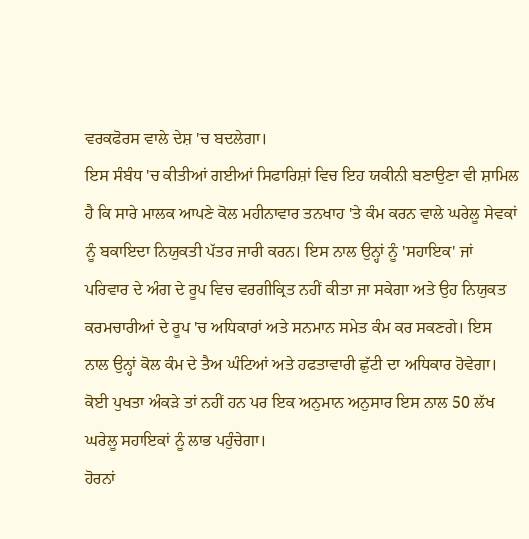ਵਰਕਫੋਰਸ ਵਾਲੇ ਦੇਸ਼ 'ਚ ਬਦਲੇਗਾ।
ਇਸ ਸੰਬੰਧ 'ਚ ਕੀਤੀਆਂ ਗਈਆਂ ਸਿਫਾਰਿਸ਼ਾਂ ਵਿਚ ਇਹ ਯਕੀਨੀ ਬਣਾਉਣਾ ਵੀ ਸ਼ਾਮਿਲ ਹੈ ਕਿ ਸਾਰੇ ਮਾਲਕ ਆਪਣੇ ਕੋਲ ਮਹੀਨਾਵਾਰ ਤਨਖਾਹ 'ਤੇ ਕੰਮ ਕਰਨ ਵਾਲੇ ਘਰੇਲੂ ਸੇਵਕਾਂ ਨੂੰ ਬਕਾਇਦਾ ਨਿਯੁਕਤੀ ਪੱਤਰ ਜਾਰੀ ਕਰਨ। ਇਸ ਨਾਲ ਉਨ੍ਹਾਂ ਨੂੰ 'ਸਹਾਇਕ' ਜਾਂ ਪਰਿਵਾਰ ਦੇ ਅੰਗ ਦੇ ਰੂਪ ਵਿਚ ਵਰਗੀਕ੍ਰਿਤ ਨਹੀਂ ਕੀਤਾ ਜਾ ਸਕੇਗਾ ਅਤੇ ਉਹ ਨਿਯੁਕਤ ਕਰਮਚਾਰੀਆਂ ਦੇ ਰੂਪ 'ਚ ਅਧਿਕਾਰਾਂ ਅਤੇ ਸਨਮਾਨ ਸਮੇਤ ਕੰਮ ਕਰ ਸਕਣਗੇ। ਇਸ ਨਾਲ ਉਨ੍ਹਾਂ ਕੋਲ ਕੰਮ ਦੇ ਤੈਅ ਘੰਟਿਆਂ ਅਤੇ ਹਫਤਾਵਾਰੀ ਛੁੱਟੀ ਦਾ ਅਧਿਕਾਰ ਹੋਵੇਗਾ। ਕੋਈ ਪੁਖਤਾ ਅੰਕੜੇ ਤਾਂ ਨਹੀਂ ਹਨ ਪਰ ਇਕ ਅਨੁਮਾਨ ਅਨੁਸਾਰ ਇਸ ਨਾਲ 50 ਲੱਖ ਘਰੇਲੂ ਸਹਾਇਕਾਂ ਨੂੰ ਲਾਭ ਪਹੁੰਚੇਗਾ।
ਹੋਰਨਾਂ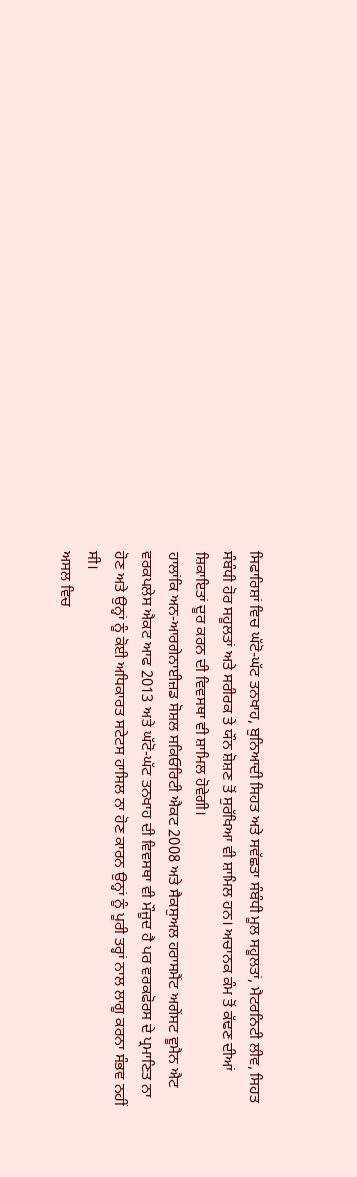ਸਿਫਾਰਿਸ਼ਾਂ ਵਿਚ ਘੱਟੋ-ਘੱਟ ਤਨਖਾਹ, ਬੁਨਿਆਦੀ ਸਿਹਤ ਅਤੇ ਸਵੱਛਤਾ ਸੰਬੰਧੀ ਮੂਲ ਸਹੂਲਤਾਂ, ਮੈਟਰਨਿਟੀ ਲੀਵ, ਸਿਹਤ ਸੰਬੰਧੀ ਹੋਰ ਸਹੂਲਤਾਂ ਅਤੇ ਸਰੀਰਕ ਤੇ ਯੌਨ ਸ਼ੋਸ਼ਣ ਤੋਂ ਸੁਰੱਖਿਆ ਵੀ ਸ਼ਾਮਿਲ ਹਨ। ਅਚਾਨਕ ਕੰਮ ਤੋਂ ਕੱਢਣ ਦੀਆਂ ਸ਼ਿਕਾਇਤਾਂ ਦੂਰ ਕਰਨ ਦੀ ਵਿਵਸਥਾ ਵੀ ਸ਼ਾਮਿਲ ਹੋਵੇਗੀ।
ਹਾਲਾਂਕਿ ਅਨ-ਆਰਗੇਨਾਈਜ਼ਡ ਸੋਸ਼ਲ ਸਕਿਓਰਿਟੀ ਐਕਟ 2008 ਅਤੇ ਸੈਕਸੁਅਲ ਹਰਾਸਮੈਂਟ ਅਗੇਂਸਟ ਵੂਮੈਨ ਐਟ ਵਰਕਪਲੇਸ ਐਕਟ ਆਫ 2013 ਅਤੇ ਘੱਟੋ-ਘੱਟ ਤਨਖਾਹ ਦੀ ਵਿਵਸਥਾ ਵੀ ਮੌਜੂਦ ਹੈ ਪਰ ਵਰਕਫੋਰਸ ਦੇ ਪ੍ਰਮਾਣਿਤ ਨਾ ਹੋਣ ਅਤੇ ਉਨ੍ਹਾਂ ਨੂੰ ਕੋਈ ਅਧਿਕਾਰਤ ਸਟੇਟਸ ਹਾਸਿਲ ਨਾ ਹੋਣ ਕਾਰਨ ਉਨ੍ਹਾਂ ਨੂੰ ਪੂਰੀ ਤਰ੍ਹਾਂ ਨਾਲ ਲਾਗੂ ਕਰਨਾ ਸੰਭਵ ਨਹੀਂ ਸੀ।
ਅਸਲ ਵਿਚ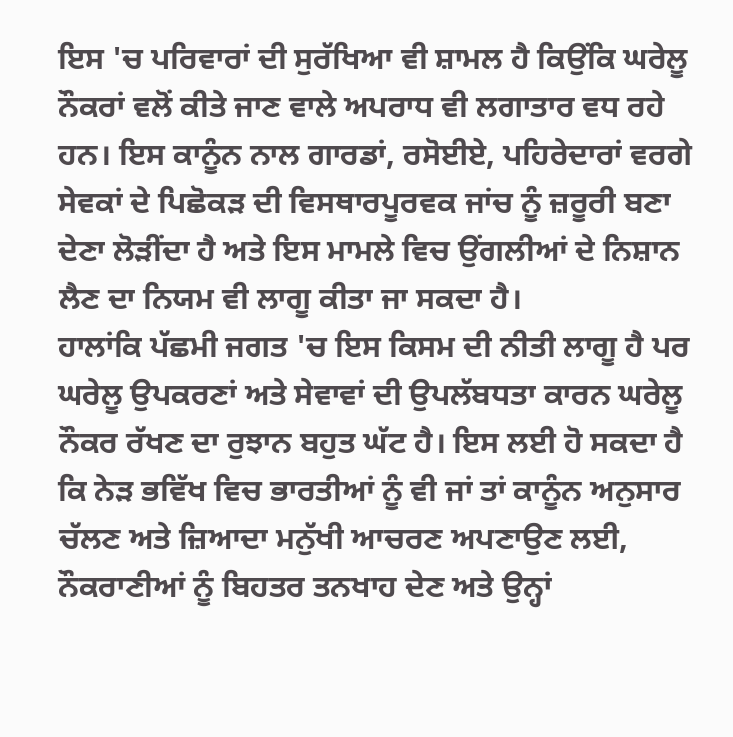ਇਸ 'ਚ ਪਰਿਵਾਰਾਂ ਦੀ ਸੁਰੱਖਿਆ ਵੀ ਸ਼ਾਮਲ ਹੈ ਕਿਉਂਕਿ ਘਰੇਲੂ ਨੌਕਰਾਂ ਵਲੋਂ ਕੀਤੇ ਜਾਣ ਵਾਲੇ ਅਪਰਾਧ ਵੀ ਲਗਾਤਾਰ ਵਧ ਰਹੇ ਹਨ। ਇਸ ਕਾਨੂੰਨ ਨਾਲ ਗਾਰਡਾਂ, ਰਸੋਈਏ, ਪਹਿਰੇਦਾਰਾਂ ਵਰਗੇ ਸੇਵਕਾਂ ਦੇ ਪਿਛੋਕੜ ਦੀ ਵਿਸਥਾਰਪੂਰਵਕ ਜਾਂਚ ਨੂੰ ਜ਼ਰੂਰੀ ਬਣਾ ਦੇਣਾ ਲੋੜੀਂਦਾ ਹੈ ਅਤੇ ਇਸ ਮਾਮਲੇ ਵਿਚ ਉਂਗਲੀਆਂ ਦੇ ਨਿਸ਼ਾਨ ਲੈਣ ਦਾ ਨਿਯਮ ਵੀ ਲਾਗੂ ਕੀਤਾ ਜਾ ਸਕਦਾ ਹੈ।
ਹਾਲਾਂਕਿ ਪੱਛਮੀ ਜਗਤ 'ਚ ਇਸ ਕਿਸਮ ਦੀ ਨੀਤੀ ਲਾਗੂ ਹੈ ਪਰ ਘਰੇਲੂ ਉਪਕਰਣਾਂ ਅਤੇ ਸੇਵਾਵਾਂ ਦੀ ਉਪਲੱਬਧਤਾ ਕਾਰਨ ਘਰੇਲੂ ਨੌਕਰ ਰੱਖਣ ਦਾ ਰੁਝਾਨ ਬਹੁਤ ਘੱਟ ਹੈ। ਇਸ ਲਈ ਹੋ ਸਕਦਾ ਹੈ ਕਿ ਨੇੜ ਭਵਿੱਖ ਵਿਚ ਭਾਰਤੀਆਂ ਨੂੰ ਵੀ ਜਾਂ ਤਾਂ ਕਾਨੂੰਨ ਅਨੁਸਾਰ ਚੱਲਣ ਅਤੇ ਜ਼ਿਆਦਾ ਮਨੁੱਖੀ ਆਚਰਣ ਅਪਣਾਉਣ ਲਈ, ਨੌਕਰਾਣੀਆਂ ਨੂੰ ਬਿਹਤਰ ਤਨਖਾਹ ਦੇਣ ਅਤੇ ਉਨ੍ਹਾਂ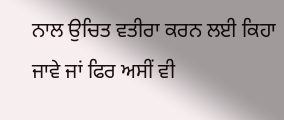ਨਾਲ ਉਚਿਤ ਵਤੀਰਾ ਕਰਨ ਲਈ ਕਿਹਾ ਜਾਵੇ ਜਾਂ ਫਿਰ ਅਸੀਂ ਵੀ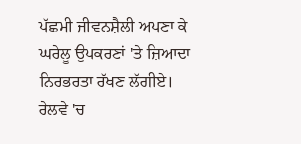ਪੱਛਮੀ ਜੀਵਨਸ਼ੈਲੀ ਅਪਣਾ ਕੇ ਘਰੇਲੂ ਉਪਕਰਣਾਂ 'ਤੇ ਜ਼ਿਆਦਾ ਨਿਰਭਰਤਾ ਰੱਖਣ ਲੱਗੀਏ।
ਰੇਲਵੇ 'ਚ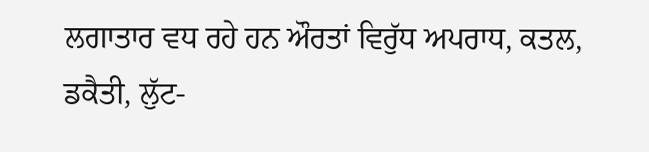ਲਗਾਤਾਰ ਵਧ ਰਹੇ ਹਨ ਔਰਤਾਂ ਵਿਰੁੱਧ ਅਪਰਾਧ, ਕਤਲ, ਡਕੈਤੀ, ਲੁੱਟ-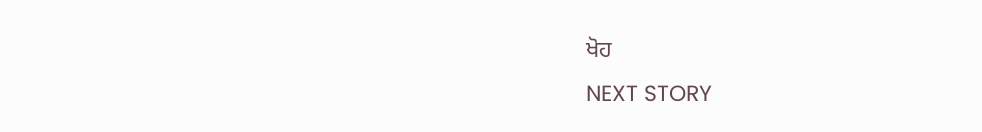ਖੋਹ
NEXT STORY